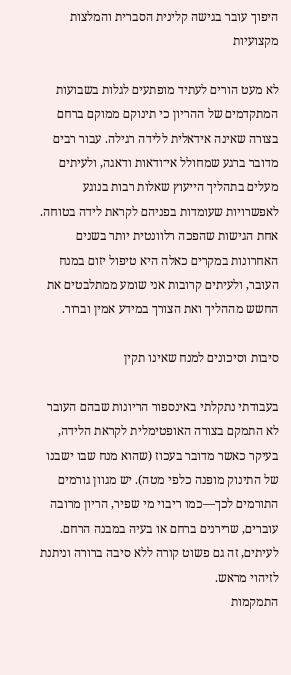היפוך עובר בגישה קלינית הסברית והמלצות מקצועיות

לא מעט הורים לעתיד מופתעים לגלות בשבועות המתקדמים של ההריון כי תינוקם ממוקם ברחם בצורה שאינה אידאלית ללידה רגילה. עבור רבים מדובר ברגע שמחולל אי־ודאות ודאגה, ולעיתים מעלים בתהליך הייעוץ שאלות רבות בנוגע לאפשרויות שעומדות בפניהם לקראת לידה בטוחה. אחת הגישות שהפכה רלוונטית יותר בשנים האחרונות במקרים כאלה היא טיפול יזום במנח העובר, ולעיתים קרובות אני שומע ממתלבטים את החשש מההליך ואת הצורך במידע אמין וברור.

סיבות וסיכונים למנח שאינו תקין

בעבודתי נתקלתי באינספור הריונות שבהם העובר לא התמקם בצורה האופטימלית לקראת הלידה, בעיקר כאשר מדובר בעכוז (שהוא מנח שבו ישבנו של התינוק מופנה כלפי מטה). יש מגוון גורמים התורמים לכך—כמו ריבוי מי שפיר, הריון מרובה עוברים, שרירנים ברחם או בעיה במבנה הרחם. לעיתים, זה גם פשוט קורה ללא סיבה ברורה וניתנת לזיהוי מראש.
התמקמות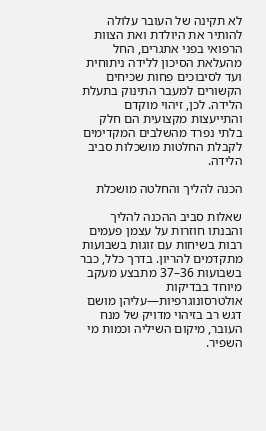לא תקינה של העובר עלולה להותיר את היולדת ואת הצוות הרפואי בפני אתגרים, החל מהעלאת הסיכון ללידה ניתוחית ועד לסיבוכים פחות שכיחים הקשורים למעבר התינוק בתעלת הלידה. לכן, זיהוי מוקדם והתייעצות מקצועית הם חלק בלתי נפרד מהשלבים המקדימים לקבלת החלטות מושכלות סביב הלידה.

הכנה להליך והחלטה מושכלת

שאלות סביב ההכנה להליך והבנתו חוזרות על עצמן פעמים רבות בשיחות עם זוגות בשבועות מתקדמים להריון. בדרך כלל, כבר בשבועות 36–37 מתבצע מעקב מיוחד בבדיקות אולטרסונוגרפיות—עליהן מושם דגש רב בזיהוי מדויק של מנח העובר, מיקום השיליה וכמות מי השפיר.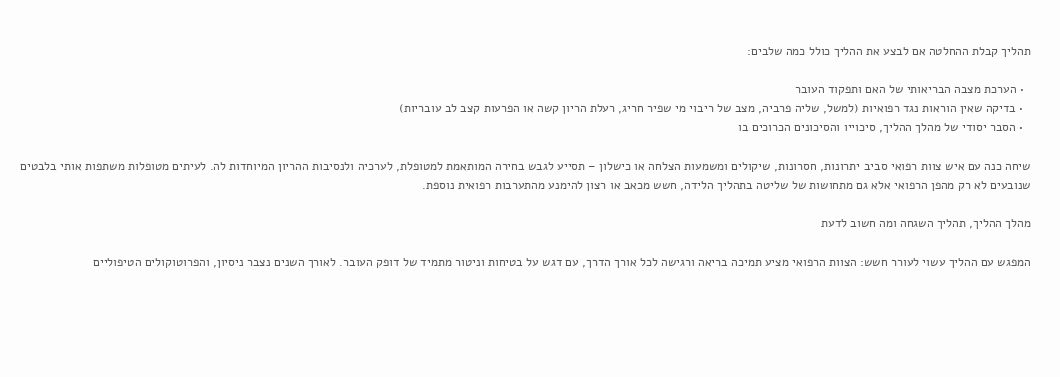תהליך קבלת ההחלטה אם לבצע את ההליך כולל כמה שלבים:

  • הערכת מצבה הבריאותי של האם ותפקוד העובר
  • בדיקה שאין הוראות נגד רפואיות (למשל, שליה פרביה, מצב של ריבוי מי שפיר חריג, רעלת הריון קשה או הפרעות קצב לב עובריות)
  • הסבר יסודי של מהלך ההליך, סיכוייו והסיכונים הכרוכים בו

שיחה כנה עם איש צוות רפואי סביב יתרונות, חסרונות, שיקולים ומשמעות הצלחה או כישלון – תסייע לגבש בחירה המותאמת למטופלת, לערכיה ולנסיבות ההריון המיוחדות לה. לעיתים מטופלות משתפות אותי בלבטים שנובעים לא רק מהפן הרפואי אלא גם מתחושות של שליטה בתהליך הלידה, חשש מכאב או רצון להימנע מהתערבות רפואית נוספת.

מהלך ההליך, תהליך השגחה ומה חשוב לדעת

המפגש עם ההליך עשוי לעורר חשש: הצוות הרפואי מציע תמיכה בריאה ורגישה לכל אורך הדרך, עם דגש על בטיחות וניטור מתמיד של דופק העובר. לאורך השנים נצבר ניסיון, והפרוטוקולים הטיפוליים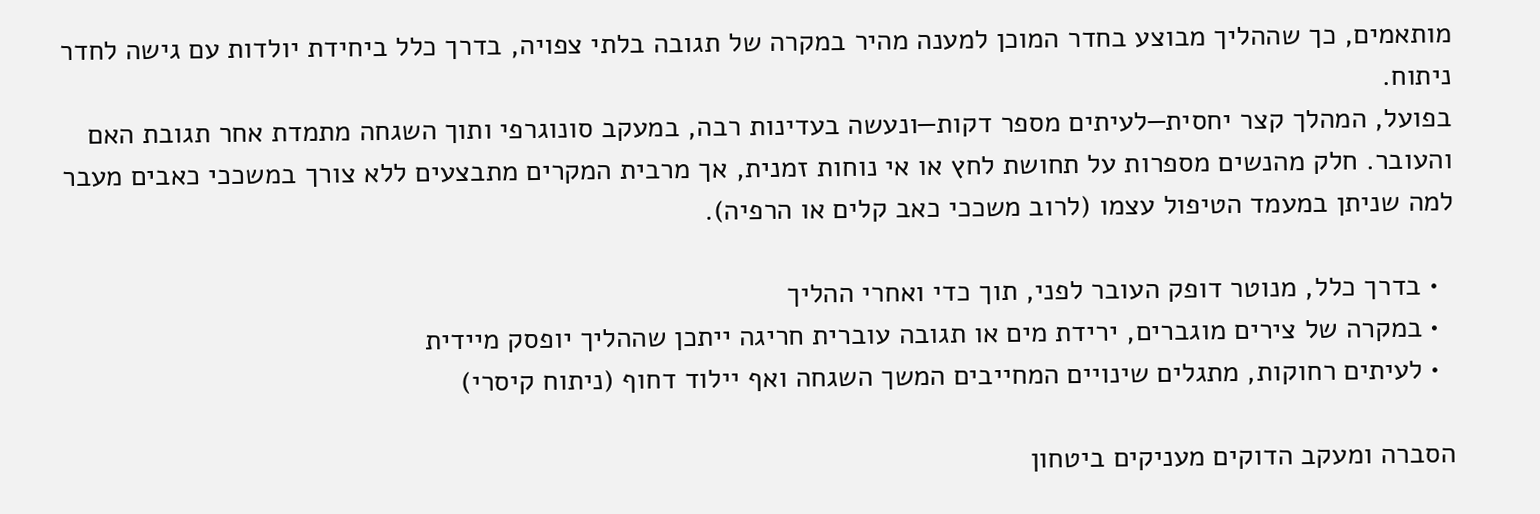מותאמים, כך שההליך מבוצע בחדר המוכן למענה מהיר במקרה של תגובה בלתי צפויה, בדרך כלל ביחידת יולדות עם גישה לחדר ניתוח.
בפועל, המהלך קצר יחסית—לעיתים מספר דקות—ונעשה בעדינות רבה, במעקב סונוגרפי ותוך השגחה מתמדת אחר תגובת האם והעובר. חלק מהנשים מספרות על תחושת לחץ או אי נוחות זמנית, אך מרבית המקרים מתבצעים ללא צורך במשככי כאבים מעבר למה שניתן במעמד הטיפול עצמו (לרוב משככי כאב קלים או הרפיה).

  • בדרך כלל, מנוטר דופק העובר לפני, תוך כדי ואחרי ההליך
  • במקרה של צירים מוגברים, ירידת מים או תגובה עוברית חריגה ייתכן שההליך יופסק מיידית
  • לעיתים רחוקות, מתגלים שינויים המחייבים המשך השגחה ואף יילוד דחוף (ניתוח קיסרי)

הסברה ומעקב הדוקים מעניקים ביטחון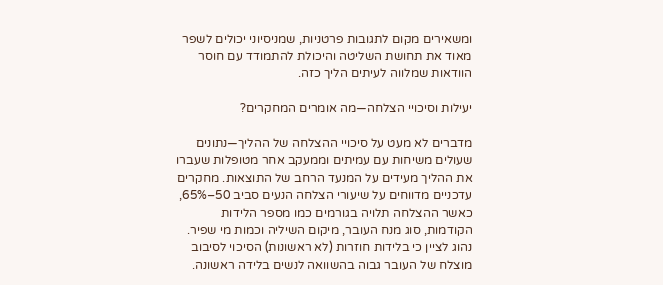ומשאירים מקום לתגובות פרטניות, שמניסיוני יכולים לשפר מאוד את תחושת השליטה והיכולת להתמודד עם חוסר הוודאות שמלווה לעיתים הליך כזה.

יעילות וסיכויי הצלחה—מה אומרים המחקרים?

מדברים לא מעט על סיכויי ההצלחה של ההליך—נתונים שעולים משיחות עם עמיתים וממעקב אחר מטופלות שעברו את ההליך מעידים על המנעד הרחב של התוצאות. מחקרים עדכניים מדווחים על שיעורי הצלחה הנעים סביב 50–65%, כאשר ההצלחה תלויה בגורמים כמו מספר הלידות הקודמות, סוג מנח העובר, מיקום השיליה וכמות מי שפיר.
נהוג לציין כי בלידות חוזרות (לא ראשונות) הסיכוי לסיבוב מוצלח של העובר גבוה בהשוואה לנשים בלידה ראשונה.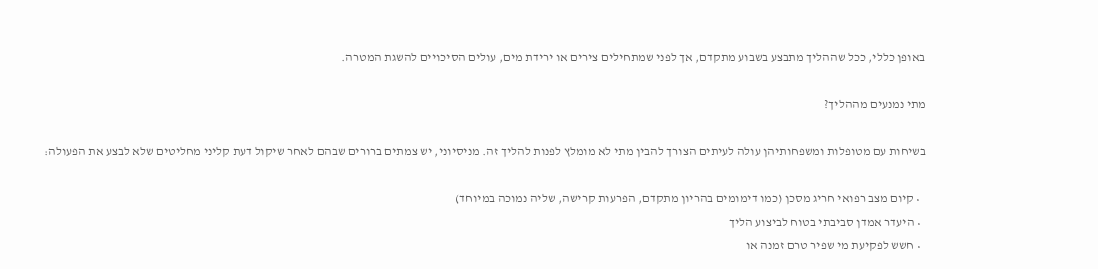באופן כללי, ככל שההליך מתבצע בשבוע מתקדם, אך לפני שמתחילים צירים או ירידת מים, עולים הסיכויים להשגת המטרה.

מתי נמנעים מההליך?

בשיחות עם מטופלות ומשפחותיהן עולה לעיתים הצורך להבין מתי לא מומלץ לפנות להליך זה. מניסיוני, יש צמתים ברורים שבהם לאחר שיקול דעת קליני מחליטים שלא לבצע את הפעולה:

  • קיום מצב רפואי חריג מסכן (כמו דימומים בהריון מתקדם, הפרעות קרישה, שליה נמוכה במיוחד)
  • היעדר אמדן סביבתי בטוח לביצוע הליך
  • חשש לפקיעת מי שפיר טרם זמנה או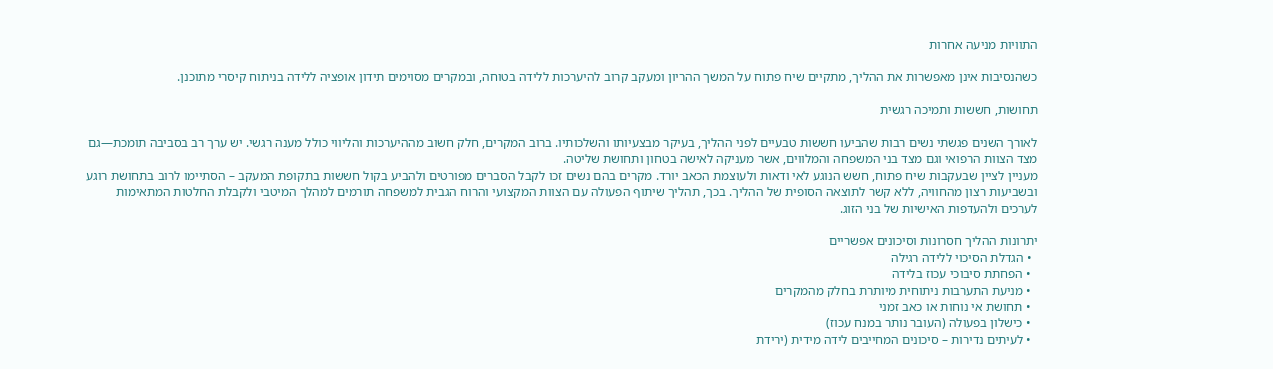התוויות מניעה אחרות

כשהנסיבות אינן מאפשרות את ההליך, מתקיים שיח פתוח על המשך ההריון ומעקב קרוב להיערכות ללידה בטוחה, ובמקרים מסוימים תידון אופציה ללידה בניתוח קיסרי מתוכנן.

תחושות, חששות ותמיכה רגשית

לאורך השנים פגשתי נשים רבות שהביעו חששות טבעיים לפני ההליך, בעיקר מבצעיותו והשלכותיו. ברוב המקרים, חלק חשוב מההיערכות והליווי כולל מענה רגשי. יש ערך רב בסביבה תומכת—גם מצד הצוות הרפואי וגם מצד בני המשפחה והמלווים, אשר מעניקה לאישה בטחון ותחושת שליטה.
מעניין לציין שבעקבות שיח פתוח, חשש הנוגע לאי ודאות ולעוצמת הכאב יורד. מקרים בהם נשים זכו לקבל הסברים מפורטים ולהביע בקול חששות בתקופת המעקב – הסתיימו לרוב בתחושת רוגע ובשביעות רצון מהחוויה, ללא קשר לתוצאה הסופית של ההליך. בכך, תהליך שיתוף הפעולה עם הצוות המקצועי והרוח הגבית למשפחה תורמים למהלך המיטבי ולקבלת החלטות המתאימות לערכים ולהעדפות האישיות של בני הזוג.

יתרונות ההליך חסרונות וסיכונים אפשריים
  • הגדלת הסיכוי ללידה רגילה
  • הפחתת סיבוכי עכוז בלידה
  • מניעת התערבות ניתוחית מיותרת בחלק מהמקרים
  • תחושת אי נוחות או כאב זמני
  • כישלון בפעולה (העובר נותר במנח עכוז)
  • לעיתים נדירות – סיכונים המחייבים לידה מידית (ירידת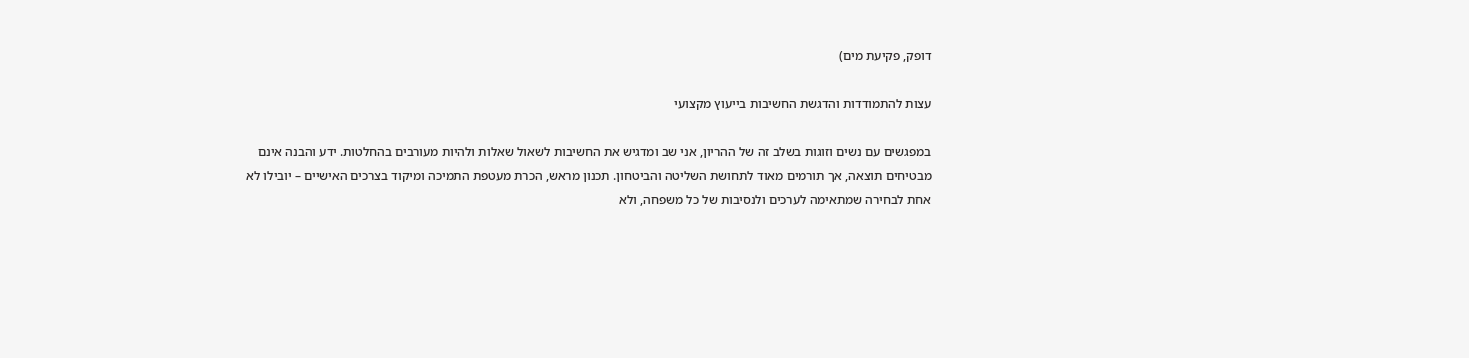דופק, פקיעת מים)

עצות להתמודדות והדגשת החשיבות בייעוץ מקצועי

במפגשים עם נשים וזוגות בשלב זה של ההריון, אני שב ומדגיש את החשיבות לשאול שאלות ולהיות מעורבים בהחלטות. ידע והבנה אינם מבטיחים תוצאה, אך תורמים מאוד לתחושת השליטה והביטחון. תכנון מראש, הכרת מעטפת התמיכה ומיקוד בצרכים האישיים – יובילו לא אחת לבחירה שמתאימה לערכים ולנסיבות של כל משפחה, ולא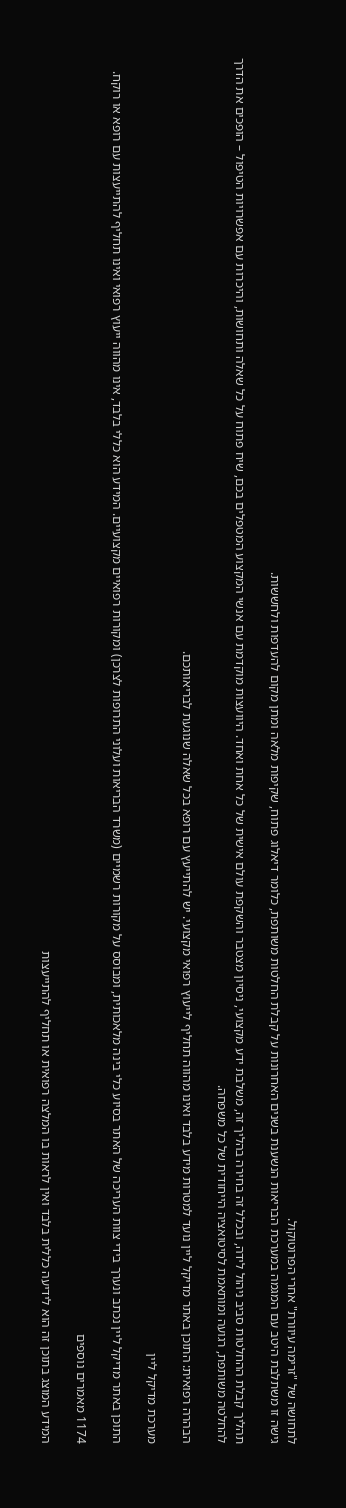לתחושה של "זרימה עיוורת" אחרי הפרוטוקול.
גישה זו משתלבת היטב עם המגמה במערכת הבריאות הנשענת בשנים האחרונות על קבלת החלטות משותפת, כלומר דיאלוג פתוח, שקיפות מלאה ומתן מקום להעדפות ולחששות.

תהליך קבלת ההחלטות סביב ניהול לידה, ובכלל זה בחירה בהליך זה, משלבת ידע מקצועי, ניסיון מצטבר והשקפת עולם אישית של כל אחת ואחד. היוועצות מוקדמת עם אנשי המקצוע המטפלים בכם, שיח פתוח על כל שאלה ותחושות, והיכרות עם אפשרויות הטיפול – הופכים את הדרך להחלטה משותפת, רגועה ומותאמת לסיטואציה הייחודית של כל משפחה.

הבהרה רפואית: התוכן באתר מדיקל ליין נועד למטרות מידע בלבד ואינו מהווה תחליף לייעוץ רפואי מקצועי. יש להתייעץ עם רופא בכל שאלה שנוגעת לבריאותכם.

מערכת מדיקל ליין

התוכן באתר מדיקל ליין נכתב ונערך בידי צוות העריכה של האתר בסיוע כלי בינה מלאכותית, ומבוסס על מקורות רשמיים (משרד הבריאות ועלוני התרופות לצרכן) ומקורות רפואיים מקצועיים. המידע הוא כללי בלבד, אינו מהווה ייעוץ רפואי ואינו תחליף להתייעצות עם רופא או רוקח.

1174 מאמרים נוספים

המידע המוצג בתוכן זה הוא לידיעה כללית בלבד ואין לראות בו המלצה רפואית או תחליף להתייעצות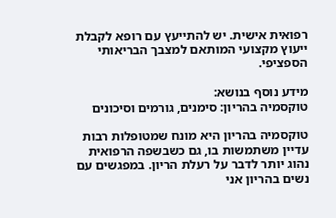רפואית אישית. יש להתייעץ עם רופא לקבלת ייעוץ מקצועי המותאם למצבך הבריאותי הספציפי.

מידע נוסף בנושא:
טוקסמיה בהריון: סימנים, גורמים וסיכונים

טוקסמיה בהריון היא מונח שמטופלות רבות עדיין משתמשות בו, גם כשבשפה הרפואית נהוג יותר לדבר על רעלת הריון. במפגשים עם נשים בהריון אני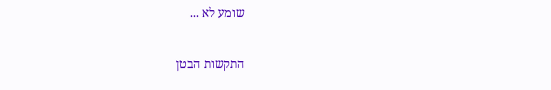שומע לא ...

התקשות הבטן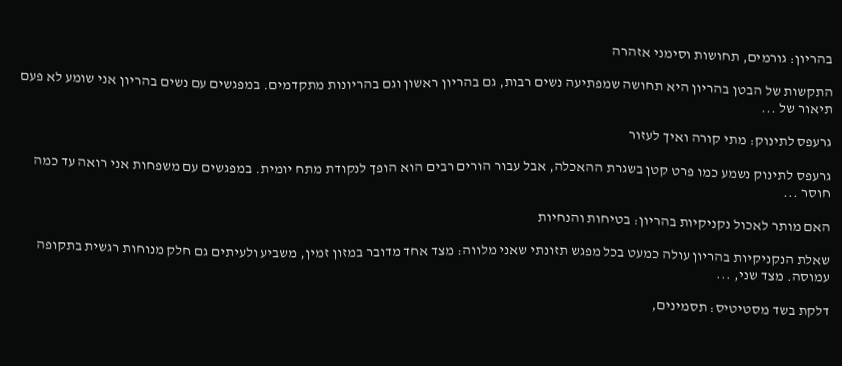בהריון: גורמים, תחושות וסימני אזהרה

התקשות של הבטן בהריון היא תחושה שמפתיעה נשים רבות, גם בהריון ראשון וגם בהריונות מתקדמים. במפגשים עם נשים בהריון אני שומע לא פעם תיאור של ...

גרעפס לתינוק: מתי קורה ואיך לעזור

גרעפס לתינוק נשמע כמו פרט קטן בשגרת ההאכלה, אבל עבור הורים רבים הוא הופך לנקודת מתח יומית. במפגשים עם משפחות אני רואה עד כמה חוסר ...

האם מותר לאכול נקניקיות בהריון: בטיחות והנחיות

שאלת הנקניקיות בהריון עולה כמעט בכל מפגש תזונתי שאני מלווה: מצד אחד מדובר במזון זמין, משביע ולעיתים גם חלק מנוחות רגשית בתקופה עמוסה. מצד שני, ...

דלקת בשד מסטיטיס: תסמינים,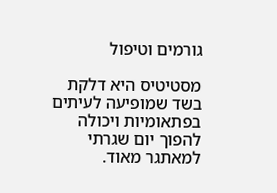גורמים וטיפול

מסטיטיס היא דלקת בשד שמופיעה לעיתים בפתאומיות ויכולה להפוך יום שגרתי למאתגר מאוד.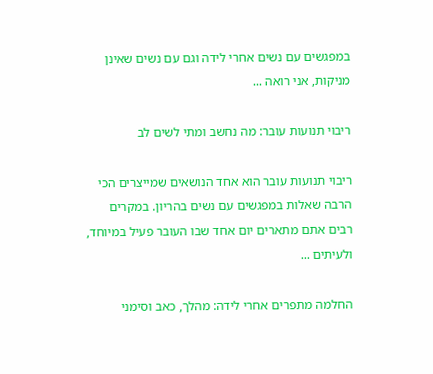במפגשים עם נשים אחרי לידה וגם עם נשים שאינן מניקות, אני רואה ...

ריבוי תנועות עובר: מה נחשב ומתי לשים לב

ריבוי תנועות עובר הוא אחד הנושאים שמייצרים הכי הרבה שאלות במפגשים עם נשים בהריון. במקרים רבים אתם מתארים יום אחד שבו העובר פעיל במיוחד, ולעיתים ...

החלמה מתפרים אחרי לידה: מהלך, כאב וסימני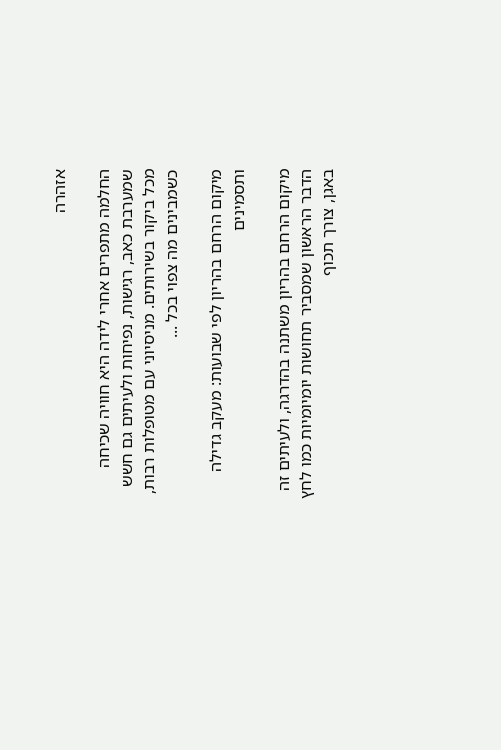אזהרה

החלמה מתפרים אחרי לידה היא חוויה שכיחה שמערבת כאב, רגישות, נפיחות ולעיתים גם חשש מכל ביקור בשירותים. מניסיוני עם מטופלות רבות, כשמבינים מה צפוי בכל ...

מיקום הרחם בהריון לפי שבועות: מעקב גדילה ותסמינים

מיקום הרחם בהריון משתנה בהדרגה, ולעיתים זה הדבר הראשון שמסביר תחושות יומיומיות כמו לחץ באגן, צורך תכוף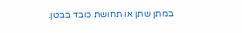במתן שתן או תחושת כובד בבטן.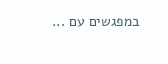במפגשים עם ...